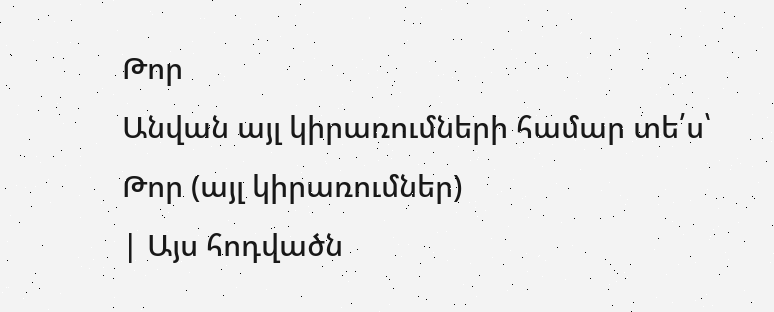Թոր
Անվան այլ կիրառումների համար տե՛ս՝ Թոր (այլ կիրառումներ)
| Այս հոդվածն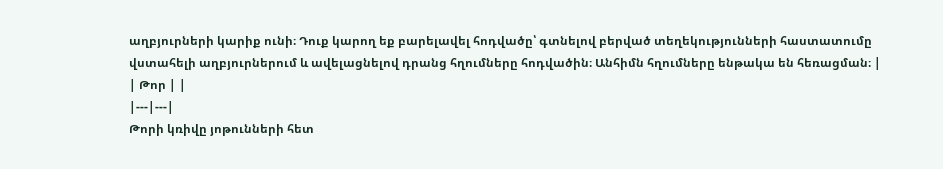աղբյուրների կարիք ունի։ Դուք կարող եք բարելավել հոդվածը՝ գտնելով բերված տեղեկությունների հաստատումը վստահելի աղբյուրներում և ավելացնելով դրանց հղումները հոդվածին։ Անհիմն հղումները ենթակա են հեռացման։ |
| Թոր | |
|---|---|
Թորի կռիվը յոթունների հետ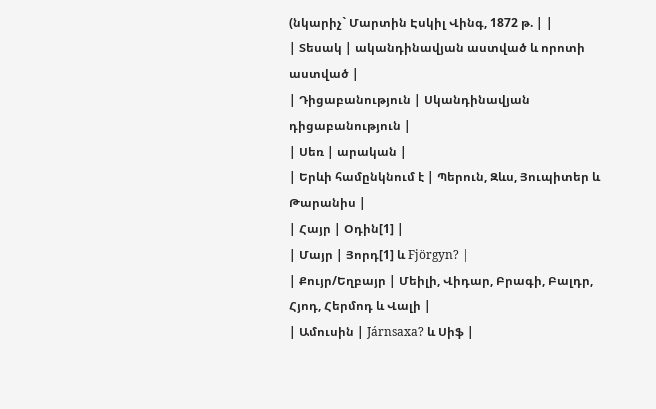(նկարիչ` Մարտին Էսկիլ Վինգ, 1872 թ. | |
| Տեսակ | ականդինավյան աստված և որոտի աստված |
| Դիցաբանություն | Սկանդինավյան դիցաբանություն |
| Սեռ | արական |
| Երևի համընկնում է | Պերուն, Զևս, Յուպիտեր և Թարանիս |
| Հայր | Օդին[1] |
| Մայր | Յորդ[1] և Fjörgyn? |
| Քույր/Եղբայր | Մեիլի, Վիդար, Բրագի, Բալդր, Հյոդ, Հերմոդ և Վալի |
| Ամուսին | Járnsaxa? և Սիֆ |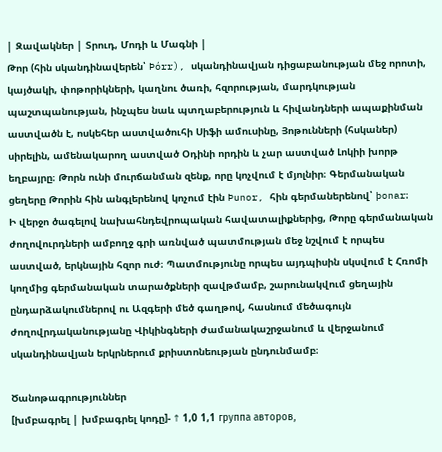| Զավակներ | Տրուդ, Մոդի և Մագնի |
Թոր (հին սկանդինավերեն՝ Þórr), սկանդինավյան դիցաբանության մեջ որոտի, կայծակի, փոթորիկների, կաղնու ծառի, հզորության, մարդկության պաշտպանության, ինչպես նաև պտղաբերություն և հիվանդների ապաքինման աստվածն է, ոսկեհեր աստվածուհի Սիֆի ամուսինը, Յոթունների (հսկաներ) սիրելին, ամենակարող աստված Օդինի որդին և չար աստված Լոկիի խորթ եղբայրը։ Թորն ունի մուրճանման զենք, որը կոչվում է մյոլնիր։ Գերմանական ցեղերը Թորին հին անգլերենով կոչում էին Þunor, հին գերմաներենով՝ þonar։
Ի վերջո ծագելով նախահնդեվրոպական հավատալիքներից, Թորը գերմանական ժողովուրդների ամբողջ գրի առնված պատմության մեջ նշվում է որպես աստված, երկնային հզոր ուժ։ Պատմությունը որպես այդպիսին սկսվում է Հռոմի կողմից գերմանական տարածքների զավթմամբ, շարունակվում ցեղային ընդարձակումներով ու Ազգերի մեծ գաղթով, հասնում մեծագույն ժողովրդականությանը Վիկինգների ժամանակաշրջանում և վերջանում սկանդինավյան երկրներում քրիստոնեության ընդունմամբ։

Ծանոթագրություններ
[խմբագրել | խմբագրել կոդը]- ↑ 1,0 1,1 группа авторов,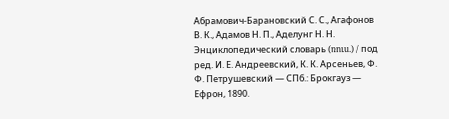Абрамович-Барановский С. С., Агафонов В. К., Адамов Н. П., Аделунг Н. Н. Энциклопедический словарь (ռուս.) / под ред. И. Е. Андреевский, К. К. Арсеньев, Ф. Ф. Петрушевский — СПб.: Брокгауз — Ефрон, 1890.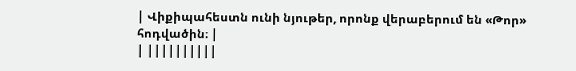| Վիքիպահեստն ունի նյութեր, որոնք վերաբերում են «Թոր» հոդվածին։ |
| ||||||||||